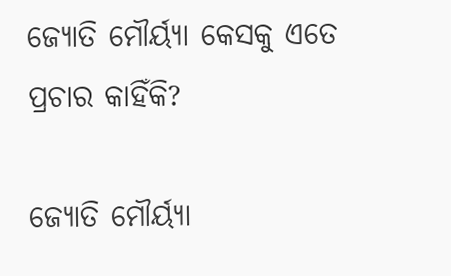ଜ୍ୟୋତି ମୌର୍ୟ୍ୟା କେସକୁ ଏତେ ପ୍ରଚାର କାହିଁକି?

ଜ୍ୟୋତି ମୌର୍ୟ୍ୟା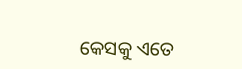କେସକୁ ଏତେ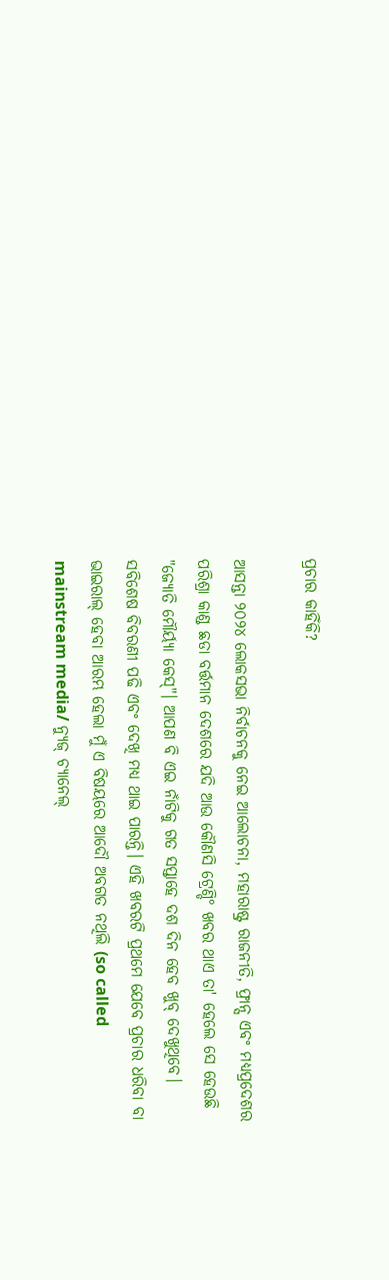ପ୍ରଚାର କାହିଁକି?

ଆସନ୍ତା ୨୦୨୪ ଲୋକସଭା ନିର୍ବାଚନକୁ ନେଇ ଆଲୋଚନା, ମହାରାଷ୍ଟ୍ର ରାଜନୀତି, ଫ୍ରାନ୍ସ ଏବଂ ମଧ୍ୟପ୍ରଦେଶର ପରିଶ୍ରା କାଣ୍ଡ ଛଡା ବର୍ତ୍ତମାନ ଦେଶରେ ଯଦି ଆଉ କୌଣସି ଟ୍ରେଣ୍ଡି° ଖବର ଥାଏ ତା' ହେଲେ ସେ ହେଉଛି "ଜ୍ୟୋତି ମୌର୍ୟ୍ୟା କେସ୍"। ଆପଣ ବି ଏଇ ନାଁଟିକୁ ଗତ ସପ୍ତାହେ ଦଶ ଦିନ ହେବ ଖୁବ୍ ଦେଖୁଥିବେ। ସବିଶେଷ ବିବରଣୀ ପଢି ଏବଂ ଦେଖି ମଧ୍ୟ ଥାଇ ପାରନ୍ତି। ଏହି ଖବରଟି ପ୍ରଥମେ ଯେବେ ପ୍ରଚାର ଧରିବା ବା ଭାଇରାଲ୍ ହେବା ଆରମ୍ଭ ହେଲା ମୁଁ ଏ ବିଷୟରେ ଆଦୌ ଅବଗତ ନଥିଲି (so called mainstream media/ ନ୍ୟୁଜ୍ ଚ୍ୟାନେଲ୍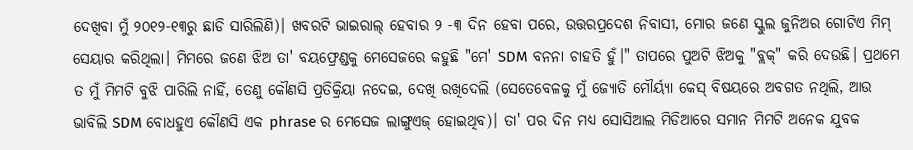ଦେଖିବା ମୁଁ ୨୦୧୨-୧୩ରୁ ଛାଡି ସାରିଲିଣି)। ଖବରଟି ଭାଇରାଲ୍ ହେବାର ୨ -୩ ଦିନ ହେବା ପରେ, ଉତ୍ତରପ୍ରଦେଶ ନିବାସୀ, ମୋର ଜଣେ ସ୍କୁଲ ଜୁନିଅର ଗୋଟିଏ ମିମ୍ ସେୟାର କରିଥିଲା। ମିମରେ ଜଣେ ଝିଅ ତା' ବୟଫ୍ରେଣ୍ଡକୁ ମେସେଜରେ କହୁଛି "ମେ' SDM ବନନା ଚାହତି ହୁଁ।" ତାପରେ ପୁଅଟି ଝିଅକୁ "ବ୍ଲକ୍" କରି ଦେଉଛି। ପ୍ରଥମେ ତ ମୁଁ ମିମଟି ବୁଝି ପାରିଲି ନାହିଁ, ତେଣୁ କୌଣସି ପ୍ରତିକ୍ରିୟା ନଦେଇ, ଦେଖି ରଖିଦେଲି (ସେତେବେଳକୁ ମୁଁ ଜ୍ୟୋତି ମୌର୍ୟ୍ୟା କେସ୍ ବିଷୟରେ ଅବଗତ ନଥିଲି, ଆଉ ଭାବିଲି SDM ବୋଧହୁଏ କୌଣସି ଏକ phrase ର ମେସେଜ ଲାଙ୍ଗୁଏଜ୍ ହୋଇଥିବ)। ତା' ପର ଦିନ ମଧ୍ୟ ସୋସିଆଲ ମିଡିଆରେ ସମାନ ମିମଟି ଅନେକ ଯୁବକ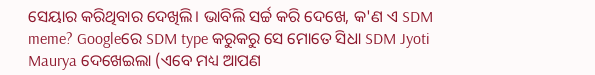ସେୟାର କରିଥିବାର ଦେଖିଲି। ଭାବିଲି ସର୍ଚ୍ଚ କରି ଦେଖେ, କ'ଣ ଏ SDM meme? Googleରେ SDM type କରୁକରୁ ସେ ମୋତେ ସିଧା SDM Jyoti Maurya ଦେଖେଇଲା (ଏବେ ମଧ୍ୟ ଆପଣ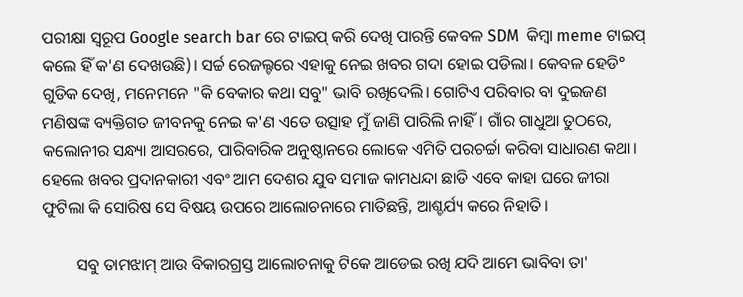ପରୀକ୍ଷା ସ୍ବରୂପ Google search bar ରେ ଟାଇପ୍ କରି ଦେଖି ପାରନ୍ତି କେବଳ SDM  କିମ୍ବା meme ଟାଇପ୍ କଲେ ହିଁ କ'ଣ ଦେଖଉଛି)। ସର୍ଚ୍ଚ ରେଜଲ୍ଟରେ ଏହାକୁ ନେଇ ଖବର ଗଦା ହୋଇ ପଡିଲା। କେବଳ ହେଡି° ଗୁଡିକ ଦେଖି, ମନେମନେ "କି ବେକାର କଥା ସବୁ" ଭାବି ରଖିଦେଲି। ଗୋଟିଏ ପରିବାର ବା ଦୁଇଜଣ ମଣିଷଙ୍କ ବ୍ୟକ୍ତିଗତ ଜୀବନକୁ ନେଇ କ'ଣ ଏତେ ଉତ୍ସାହ ମୁଁ ଜାଣି ପାରିଲି ନାହିଁ। ଗାଁର ଗାଧୁଆ ତୁଠରେ, କଲୋନୀର ସନ୍ଧ୍ୟା ଆସରରେ, ପାରିବାରିକ ଅନୁଷ୍ଠାନରେ ଲୋକେ ଏମିତି ପରଚର୍ଚ୍ଚା କରିବା ସାଧାରଣ କଥା। ହେଲେ ଖବର ପ୍ରଦାନକାରୀ ଏବଂ ଆମ ଦେଶର ଯୁବ ସମାଜ କାମଧନ୍ଦା ଛାଡି ଏବେ କାହା ଘରେ ଜୀରା ଫୁଟିଲା କି ସୋରିଷ ସେ ବିଷୟ ଉପରେ ଆଲୋଚନାରେ ମାତିଛନ୍ତି, ଆଶ୍ଚର୍ଯ୍ୟ କରେ ନିହାତି।

        ସବୁ ତାମଝାମ୍ ଆଉ ବିକାରଗ୍ରସ୍ତ ଆଲୋଚନାକୁ ଟିକେ ଆଡେଇ ରଖି ଯଦି ଆମେ ଭାବିବା ତା'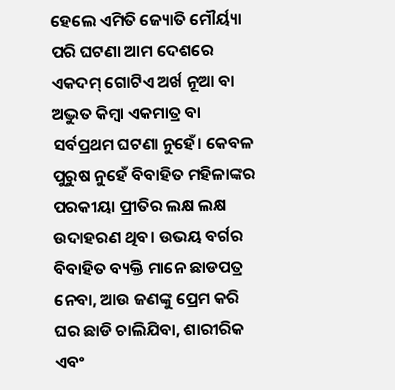ହେଲେ ଏମିତି ଜ୍ୟୋତି ମୌର୍ୟ୍ୟା ପରି ଘଟଣା ଆମ ଦେଶରେ ଏକଦମ୍ ଗୋଟିଏ ଅର୍ଖ ନୂଆ ବା ଅଦ୍ଭୁତ କିମ୍ବା ଏକମାତ୍ର ବା ସର୍ବପ୍ରଥମ ଘଟଣା ନୁହେଁ। କେବଳ ପୁରୁଷ ନୁହେଁ ବିବାହିତ ମହିଳାଙ୍କର ପରକୀୟା ପ୍ରୀତିର ଲକ୍ଷ ଲକ୍ଷ ଉଦାହରଣ ଥିବ। ଉଭୟ ବର୍ଗର ବିବାହିତ ବ୍ୟକ୍ତି ମାନେ ଛାଡପତ୍ର ନେବା, ଆଉ ଜଣଙ୍କୁ ପ୍ରେମ କରି ଘର ଛାଡି ଚାଲିଯିବା, ଶାରୀରିକ ଏବଂ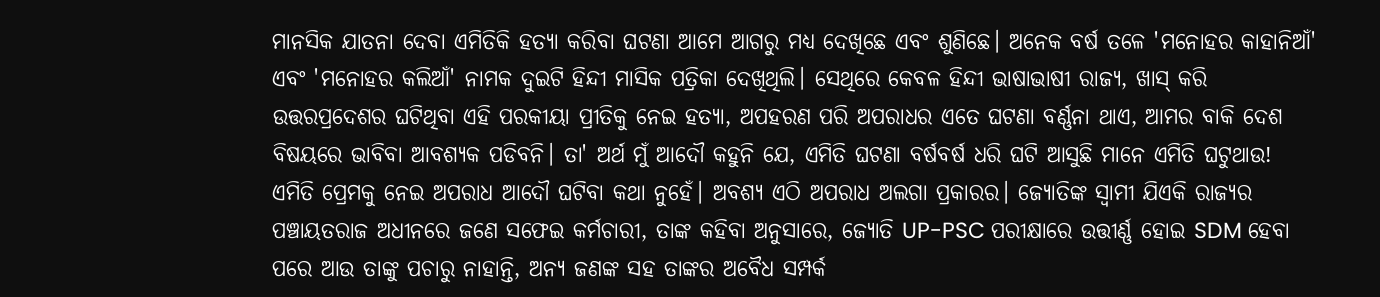ମାନସିକ ଯାତନା ଦେବା ଏମିତିକି ହତ୍ୟା କରିବା ଘଟଣା ଆମେ ଆଗରୁ ମଧ୍ୟ ଦେଖିଛେ ଏବଂ ଶୁଣିଛେ। ଅନେକ ବର୍ଷ ତଳେ 'ମନୋହର କାହାନିଆଁ' ଏବଂ 'ମନୋହର କଲିଆଁ' ନାମକ ଦୁଇଟି ହିନ୍ଦୀ ମାସିକ ପତ୍ରିକା ଦେଖିଥିଲି। ସେଥିରେ କେବଳ ହିନ୍ଦୀ ଭାଷାଭାଷୀ ରାଜ୍ୟ, ଖାସ୍ କରି ଉତ୍ତରପ୍ରଦେଶର ଘଟିଥିବା ଏହି ପରକୀୟା ପ୍ରୀତିକୁ ନେଇ ହତ୍ୟା, ଅପହରଣ ପରି ଅପରାଧର ଏତେ ଘଟଣା ବର୍ଣ୍ଣନା ଥାଏ, ଆମର ବାକି ଦେଶ ବିଷୟରେ ଭାବିବା ଆବଶ୍ୟକ ପଡିବନି। ତା' ଅର୍ଥ ମୁଁ ଆଦୌ କହୁନି ଯେ, ଏମିତି ଘଟଣା ବର୍ଷବର୍ଷ ଧରି ଘଟି ଆସୁଛି ମାନେ ଏମିତି ଘଟୁଥାଉ! ଏମିତି ପ୍ରେମକୁ ନେଇ ଅପରାଧ ଆଦୌ ଘଟିବା କଥା ନୁହେଁ। ଅବଶ୍ୟ ଏଠି ଅପରାଧ ଅଲଗା ପ୍ରକାରର। ଜ୍ୟୋତିଙ୍କ ସ୍ବାମୀ ଯିଏକି ରାଜ୍ୟର ପଞ୍ଚାୟତରାଜ ଅଧୀନରେ ଜଣେ ସଫେଇ କର୍ମଚାରୀ, ତାଙ୍କ କହିବା ଅନୁସାରେ, ଜ୍ୟୋତି UP-PSC ପରୀକ୍ଷାରେ ଉତ୍ତୀର୍ଣ୍ଣ ହୋଇ SDM ହେବା ପରେ ଆଉ ତାଙ୍କୁ ପଚାରୁ ନାହାନ୍ତି, ଅନ୍ୟ ଜଣଙ୍କ ସହ ତାଙ୍କର ଅବୈଧ ସମ୍ପର୍କ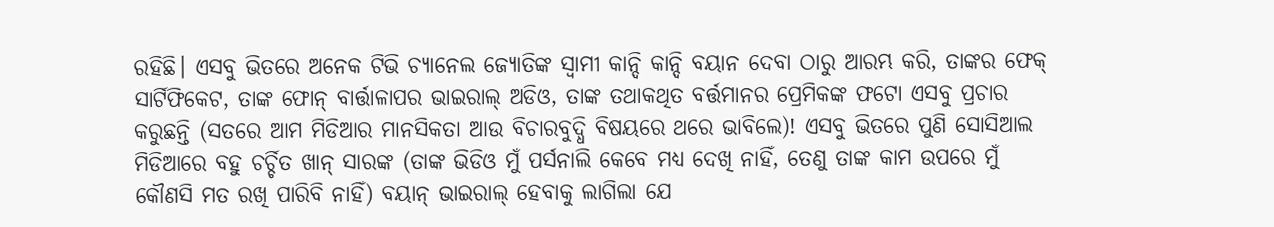ରହିଛି। ଏସବୁ ଭିତରେ ଅନେକ ଟିଭି ଚ୍ୟାନେଲ ଜ୍ୟୋତିଙ୍କ ସ୍ବାମୀ କାନ୍ଦି କାନ୍ଦି ବୟାନ ଦେବା ଠାରୁ ଆରମ୍ଭ କରି, ତାଙ୍କର ଫେକ୍ ସାର୍ଟିଫିକେଟ, ତାଙ୍କ ଫୋନ୍ ବାର୍ତ୍ତାଳାପର ଭାଇରାଲ୍ ଅଡିଓ, ତାଙ୍କ ତଥାକଥିତ ବର୍ତ୍ତମାନର ପ୍ରେମିକଙ୍କ ଫଟୋ ଏସବୁ ପ୍ରଚାର କରୁଛନ୍ତି (ସତରେ ଆମ ମିଡିଆର ମାନସିକତା ଆଉ ବିଚାରବୁଦ୍ଧି ବିଷୟରେ ଥରେ ଭାବିଲେ)! ଏସବୁ ଭିତରେ ପୁଣି ସୋସିଆଲ ମିଡିଆରେ ବହୁ ଚର୍ଚ୍ଚିତ ଖାନ୍ ସାରଙ୍କ (ତାଙ୍କ ଭିଡିଓ ମୁଁ ପର୍ସନାଲି କେବେ ମଧ୍ୟ ଦେଖି ନାହିଁ, ତେଣୁ ତାଙ୍କ କାମ ଉପରେ ମୁଁ କୌଣସି ମତ ରଖି ପାରିବି ନାହିଁ) ବୟାନ୍ ଭାଇରାଲ୍ ହେବାକୁ ଲାଗିଲା ଯେ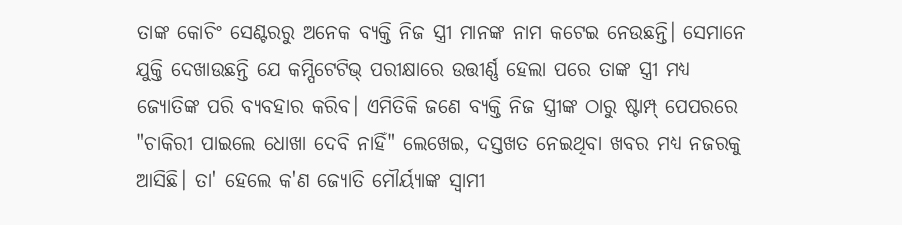ତାଙ୍କ କୋଚିଂ ସେଣ୍ଟରରୁ ଅନେକ ବ୍ୟକ୍ତି ନିଜ ସ୍ତ୍ରୀ ମାନଙ୍କ ନାମ କଟେଇ ନେଉଛନ୍ତି। ସେମାନେ ଯୁକ୍ତି ଦେଖାଉଛନ୍ତି ଯେ କମ୍ପିଟେଟିଭ୍ ପରୀକ୍ଷାରେ ଉତ୍ତୀର୍ଣ୍ଣ ହେଲା ପରେ ତାଙ୍କ ସ୍ତ୍ରୀ ମଧ୍ୟ ଜ୍ୟୋତିଙ୍କ ପରି ବ୍ୟବହାର କରିବ। ଏମିତିକି ଜଣେ ବ୍ୟକ୍ତି ନିଜ ସ୍ତ୍ରୀଙ୍କ ଠାରୁ ଷ୍ଟାମ୍ପ୍ ପେପରରେ "ଚାକିରୀ ପାଇଲେ ଧୋଖା ଦେବି ନାହିଁ" ଲେଖେଇ, ଦସ୍ତଖତ ନେଇଥିବା ଖବର ମଧ୍ୟ ନଜରକୁ ଆସିଛି। ତା' ହେଲେ କ'ଣ ଜ୍ୟୋତି ମୌର୍ୟ୍ୟାଙ୍କ ସ୍ବାମୀ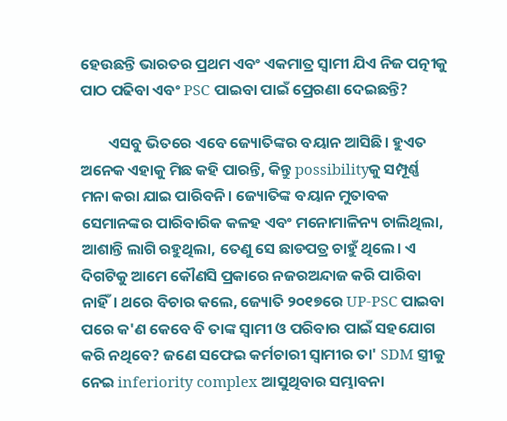ହେଉଛନ୍ତି ଭାରତର ପ୍ରଥମ ଏବଂ ଏକମାତ୍ର ସ୍ବାମୀ ଯିଏ ନିଜ ପତ୍ନୀକୁ ପାଠ ପଢିବା ଏବଂ PSC ପାଇବା ପାଇଁ ପ୍ରେରଣା ଦେଇଛନ୍ତି?

        ଏସବୁ ଭିତରେ ଏବେ ଜ୍ୟୋତିଙ୍କର ବୟାନ ଆସିଛି। ହୁଏତ ଅନେକ ଏହାକୁ ମିଛ କହି ପାରନ୍ତି, କିନ୍ତୁ possibilityକୁ ସମ୍ପୂର୍ଣ୍ଣ ମନା କରା ଯାଇ ପାରିବନି। ଜ୍ୟୋତିଙ୍କ ବୟାନ ମୁତାବକ ସେମାନଙ୍କର ପାରିବାରିକ କଳହ ଏବଂ ମନୋମାଳିନ୍ୟ ଚାଲିଥିଲା, ଆଶାନ୍ତି ଲାଗି ରହୁଥିଲା, ତେଣୁ ସେ ଛାଡପତ୍ର ଚାହୁଁ ଥିଲେ। ଏ ଦିଗଟିକୁ ଆମେ କୌଣସି ପ୍ରକାରେ ନଜରଅନ୍ଦାଜ କରି ପାରିବା ନାହିଁ। ଥରେ ବିଚାର କଲେ, ଜ୍ୟୋତି ୨୦୧୭ରେ UP-PSC ପାଇବା ପରେ କ'ଣ କେବେ ବି ତାଙ୍କ ସ୍ବାମୀ ଓ ପରିବାର ପାଇଁ ସହଯୋଗ କରି ନଥିବେ? ଜଣେ ସଫେଇ କର୍ମଚାରୀ ସ୍ବାମୀର ତା' SDM ସ୍ତ୍ରୀକୁ ନେଇ inferiority complex ଆସୁଥିବାର ସମ୍ଭାବନା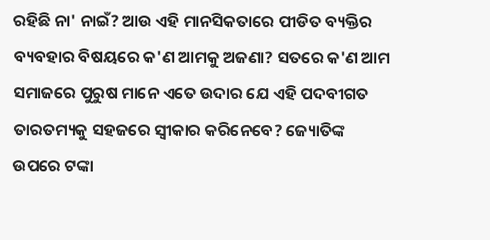ରହିଛି ନା' ନାଇଁ? ଆଉ ଏହି ମାନସିକତାରେ ପୀଡିତ ବ୍ୟକ୍ତିର ବ୍ୟବହାର ବିଷୟରେ କ'ଣ ଆମକୁ ଅଜଣା? ସତରେ କ'ଣ ଆମ ସମାଜରେ ପୁରୁଷ ମାନେ ଏତେ ଉଦାର ଯେ ଏହି ପଦବୀଗତ ତାରତମ୍ୟକୁ ସହଜରେ ସ୍ବୀକାର କରିନେବେ? ଜ୍ୟୋତିଙ୍କ ଉପରେ ଟଙ୍କା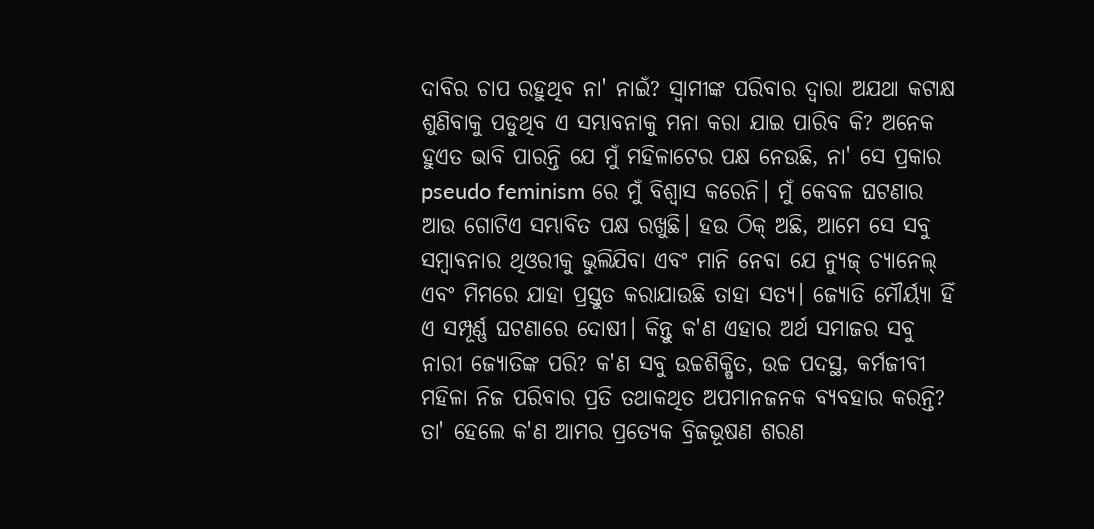ଦାବିର ଚାପ ରହୁଥିବ ନା' ନାଇଁ? ସ୍ବାମୀଙ୍କ ପରିବାର ଦ୍ବାରା ଅଯଥା କଟାକ୍ଷ ଶୁଣିବାକୁ ପଡୁଥିବ ଏ ସମ୍ଭାବନାକୁ ମନା କରା ଯାଇ ପାରିବ କି? ଅନେକ ହୁଏତ ଭାବି ପାରନ୍ତି ଯେ ମୁଁ ମହିଳାଟେର ପକ୍ଷ ନେଉଛି, ନା' ସେ ପ୍ରକାର pseudo feminism ରେ ମୁଁ ବିଶ୍ବାସ କରେନି। ମୁଁ କେବଳ ଘଟଣାର ଆଉ ଗୋଟିଏ ସମ୍ଭାବିତ ପକ୍ଷ ରଖୁଛି। ହଉ ଠିକ୍ ଅଛି, ଆମେ ସେ ସବୁ ସମ୍ବାବନାର ଥିଓରୀକୁ ଭୁଲିଯିବା ଏବଂ ମାନି ନେବା ଯେ ନ୍ୟୁଜ୍ ଚ୍ୟାନେଲ୍ ଏବଂ ମିମରେ ଯାହା ପ୍ରସ୍ତୁତ କରାଯାଉଛି ତାହା ସତ୍ୟ। ଜ୍ୟୋତି ମୌର୍ୟ୍ୟା ହିଁ ଏ ସମ୍ପୂର୍ଣ୍ଣ ଘଟଣାରେ ଦୋଷୀ। କିନ୍ତୁ କ'ଣ ଏହାର ଅର୍ଥ ସମାଜର ସବୁ ନାରୀ ଜ୍ୟୋତିଙ୍କ ପରି? କ'ଣ ସବୁ ଉଚ୍ଚଶିକ୍ଷିତ, ଉଚ୍ଚ ପଦସ୍ଥ, କର୍ମଜୀବୀ ମହିଳା ନିଜ ପରିବାର ପ୍ରତି ତଥାକଥିତ ଅପମାନଜନକ ବ୍ୟବହାର କରନ୍ତି? ତା' ହେଲେ କ'ଣ ଆମର ପ୍ରତ୍ୟେକ ବ୍ରିଜଭୂଷଣ ଶରଣ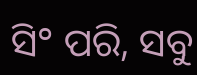ସି° ପରି, ସବୁ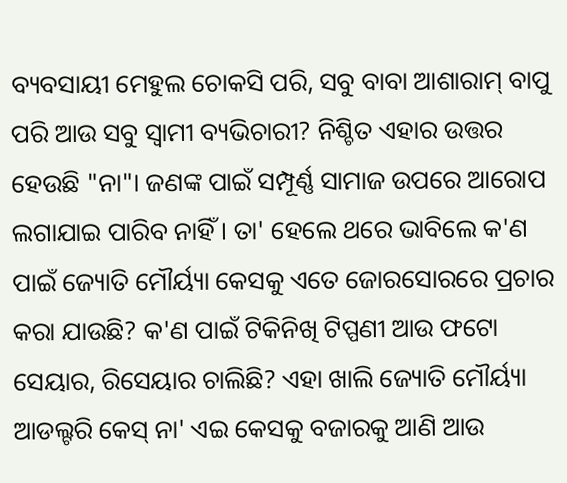ବ୍ୟବସାୟୀ ମେହୁଲ ଚୋକସି ପରି, ସବୁ ବାବା ଆଶାରାମ୍ ବାପୁ ପରି ଆଉ ସବୁ ସ୍ବାମୀ ବ୍ୟଭିଚାରୀ? ନିଶ୍ଚିତ ଏହାର ଉତ୍ତର ହେଉଛି "ନା"। ଜଣଙ୍କ ପାଇଁ ସମ୍ପୂର୍ଣ୍ଣ ସାମାଜ ଉପରେ ଆରୋପ ଲଗାଯାଇ ପାରିବ ନାହିଁ। ତା' ହେଲେ ଥରେ ଭାବିଲେ କ'ଣ ପାଇଁ ଜ୍ୟୋତି ମୌର୍ୟ୍ୟା କେସକୁ ଏତେ ଜୋରସୋରରେ ପ୍ରଚାର କରା ଯାଉଛି? କ'ଣ ପାଇଁ ଟିକିନିଖି ଟିପ୍ପଣୀ ଆଉ ଫଟୋ ସେୟାର, ରିସେୟାର ଚାଲିଛି? ଏହା ଖାଲି ଜ୍ୟୋତି ମୌର୍ୟ୍ୟା ଆଡଲ୍ଟରି କେସ୍ ନା' ଏଇ କେସକୁ ବଜାରକୁ ଆଣି ଆଉ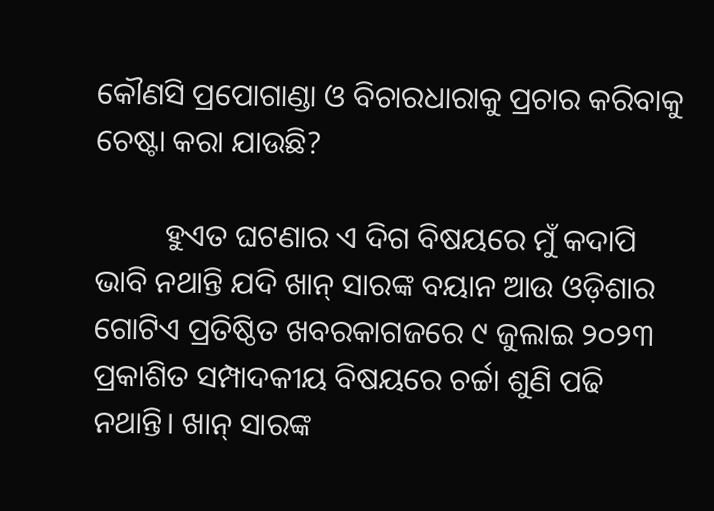କୌଣସି ପ୍ରପୋଗାଣ୍ଡା ଓ ବିଚାରଧାରାକୁ ପ୍ରଚାର କରିବାକୁ ଚେଷ୍ଟା କରା ଯାଉଛି?

         ହୁଏତ ଘଟଣାର ଏ ଦିଗ ବିଷୟରେ ମୁଁ କଦାପି ଭାବି ନଥାନ୍ତି ଯଦି ଖାନ୍ ସାରଙ୍କ ବୟାନ ଆଉ ଓଡ଼ିଶାର ଗୋଟିଏ ପ୍ରତିଷ୍ଠିତ ଖବରକାଗଜରେ ୯ ଜୁଲାଇ ୨୦୨୩ ପ୍ରକାଶିତ ସମ୍ପାଦକୀୟ ବିଷୟରେ ଚର୍ଚ୍ଚା ଶୁଣି ପଢି ନଥାନ୍ତି। ଖାନ୍ ସାରଙ୍କ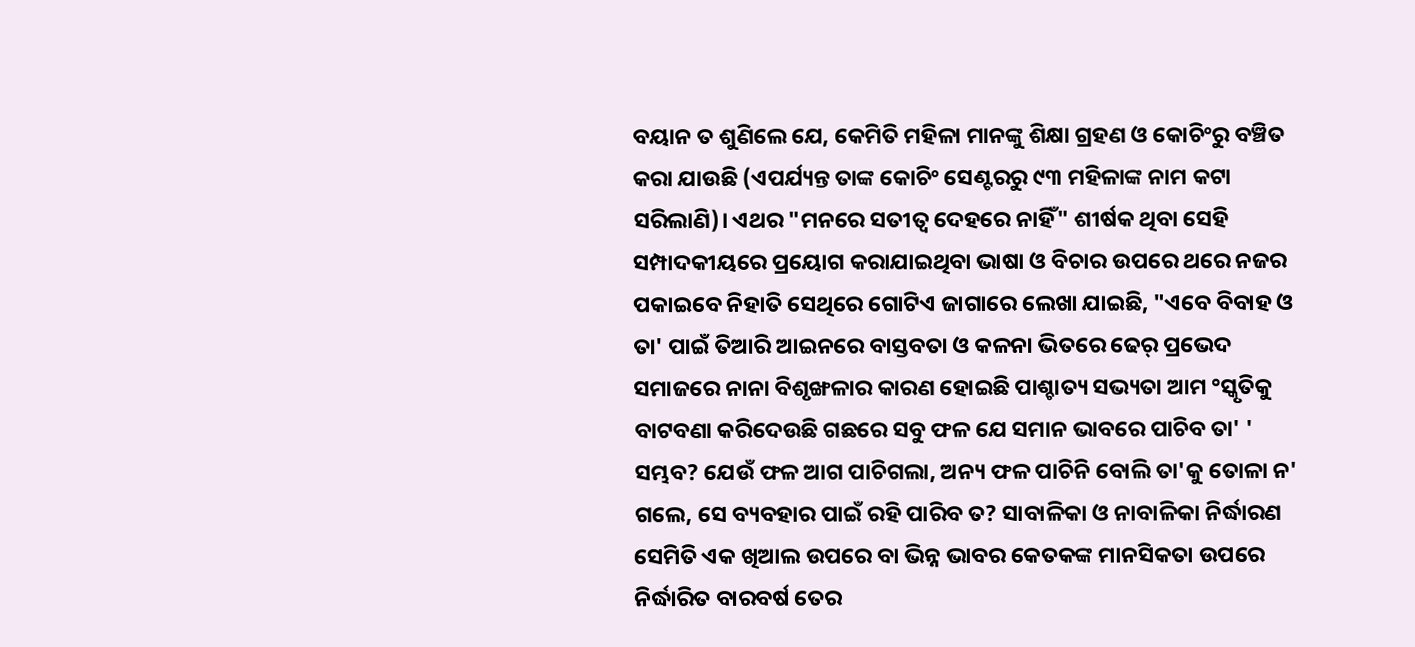ବୟାନ ତ ଶୁଣିଲେ ଯେ, କେମିତି ମହିଳା ମାନଙ୍କୁ ଶିକ୍ଷା ଗ୍ରହଣ ଓ କୋଚିଂରୁ ବଞ୍ଚିତ କରା ଯାଉଛି (ଏପର୍ଯ୍ୟନ୍ତ ତାଙ୍କ କୋଚିଂ ସେଣ୍ଟରରୁ ୯୩ ମହିଳାଙ୍କ ନାମ କଟା ସରିଲାଣି)। ଏଥର "ମନରେ ସତୀତ୍ବ ଦେହରେ ନାହିଁ" ଶୀର୍ଷକ ଥିବା ସେହି ସମ୍ପାଦକୀୟରେ ପ୍ରୟୋଗ କରାଯାଇଥିବା ଭାଷା ଓ ବିଚାର ଉପରେ ଥରେ ନଜର ପକାଇବେ ନିହାତି ସେଥିରେ ଗୋଟିଏ ଜାଗାରେ ଲେଖା ଯାଇଛି, "ଏବେ ବିବାହ ଓ ତା' ପାଇଁ ତିଆରି ଆଇନରେ ବାସ୍ତବତା ଓ କଳନା ଭିତରେ ଢେର୍ ପ୍ରଭେଦ ସମାଜରେ ନାନା ବିଶୃଙ୍ଖଳାର କାରଣ ହୋଇଛି ପାଶ୍ଚାତ୍ୟ ସଭ୍ୟତା ଆମ °ସ୍କୃତିକୁ ବାଟବଣା କରିଦେଉଛି ଗଛରେ ସବୁ ଫଳ ଯେ ସମାନ ଭାବରେ ପାଚିବ ତା' ' ସମ୍ଭବ? ଯେଉଁ ଫଳ ଆଗ ପାଚିଗଲା, ଅନ୍ୟ ଫଳ ପାଚିନି ବୋଲି ତା'କୁ ତୋଳା ନ' ଗଲେ, ସେ ବ୍ୟବହାର ପାଇଁ ରହି ପାରିବ ତ? ସାବାଳିକା ଓ ନାବାଳିକା ନିର୍ଦ୍ଧାରଣ ସେମିତି ଏକ ଖିଆଲ ଉପରେ ବା ଭିନ୍ନ ଭାବର କେତକଙ୍କ ମାନସିକତା ଉପରେ ନିର୍ଦ୍ଧାରିତ ବାରବର୍ଷ ତେର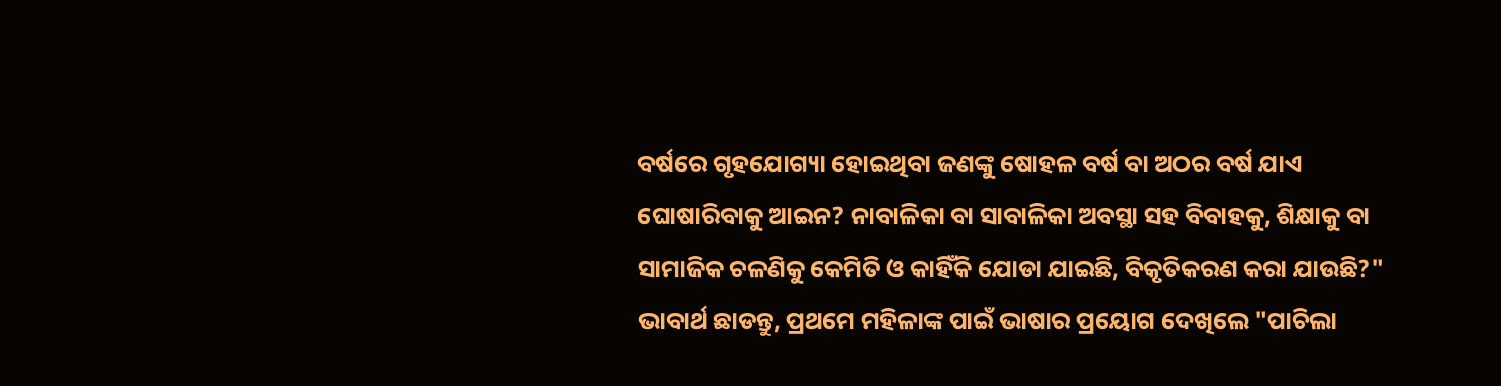ବର୍ଷରେ ଗୃହଯୋଗ୍ୟା ହୋଇଥିବା ଜଣଙ୍କୁ ଷୋହଳ ବର୍ଷ ବା ଅଠର ବର୍ଷ ଯାଏ ଘୋଷାରିବାକୁ ଆଇନ? ନାବାଳିକା ବା ସାବାଳିକା ଅବସ୍ଥା ସହ ବିବାହକୁ, ଶିକ୍ଷାକୁ ବା ସାମାଜିକ ଚଳଣିକୁ କେମିତି ଓ କାହିଁକି ଯୋଡା ଯାଇଛି, ବିକୃତିକରଣ କରା ଯାଉଛି?"  ଭାବାର୍ଥ ଛାଡନ୍ତୁ, ପ୍ରଥମେ ମହିଳାଙ୍କ ପାଇଁ ଭାଷାର ପ୍ରୟୋଗ ଦେଖିଲେ "ପାଚିଲା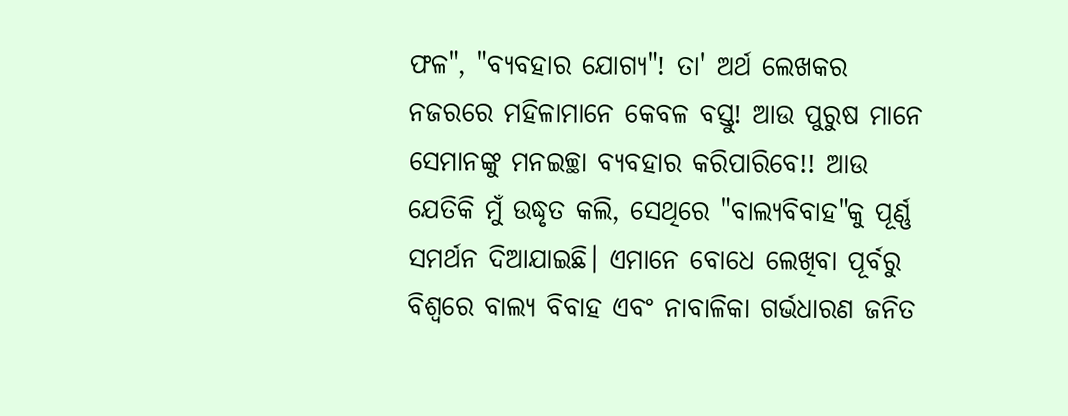ଫଳ", "ବ୍ୟବହାର ଯୋଗ୍ୟ"! ତା' ଅର୍ଥ ଲେଖକର ନଜରରେ ମହିଳାମାନେ କେବଳ ବସ୍ତୁ! ଆଉ ପୁରୁଷ ମାନେ ସେମାନଙ୍କୁ ମନଇଚ୍ଛା ବ୍ୟବହାର କରିପାରିବେ!! ଆଉ ଯେତିକି ମୁଁ ଉଦ୍ଧୃତ କଲି, ସେଥିରେ "ବାଲ୍ୟବିବାହ"କୁ ପୂର୍ଣ୍ଣ ସମର୍ଥନ ଦିଆଯାଇଛି। ଏମାନେ ବୋଧେ ଲେଖିବା ପୂର୍ବରୁ ବିଶ୍ବରେ ବାଲ୍ୟ ବିବାହ ଏବଂ ନାବାଳିକା ଗର୍ଭଧାରଣ ଜନିତ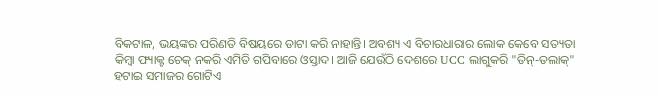ବିକଟାଳ, ଭୟଙ୍କର ପରିଣତି ବିଷୟରେ ଡାଟା କରି ନାହାନ୍ତି। ଅବଶ୍ୟ ଏ ବିଚାରଧାରାର ଲୋକ କେବେ ସତ୍ୟତା କିମ୍ବା ଫ୍ୟାକ୍ଟ ଚେକ୍ ନକରି ଏମିତି ଗପିବାରେ ଓସ୍ତାଦ। ଆଜି ଯେଉଁଠି ଦେଶରେ UCC ଲାଗୁକରି "ତିନ୍-ତଲାକ୍" ହଟାଇ ସମାଜର ଗୋଟିଏ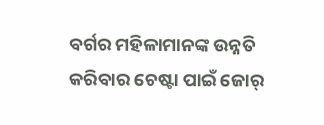ବର୍ଗର ମହିଳାମାନଙ୍କ ଉନ୍ନତି କରିବାର ଚେଷ୍ଟା ପାଇଁ ଜୋର୍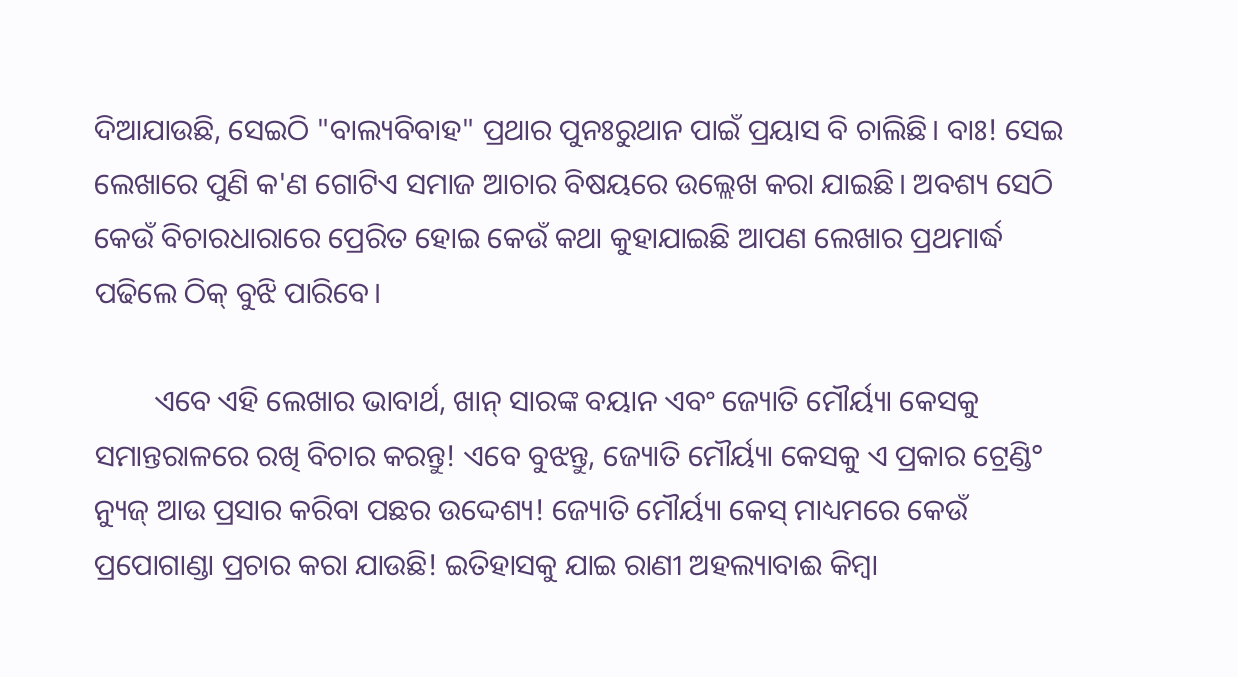ଦିଆଯାଉଛି, ସେଇଠି "ବାଲ୍ୟବିବାହ" ପ୍ରଥାର ପୁନଃରୁଥାନ ପାଇଁ ପ୍ରୟାସ ବି ଚାଲିଛି। ବାଃ! ସେଇ ଲେଖାରେ ପୁଣି କ'ଣ ଗୋଟିଏ ସମାଜ ଆଚାର ବିଷୟରେ ଉଲ୍ଲେଖ କରା ଯାଇଛି। ଅବଶ୍ୟ ସେଠି କେଉଁ ବିଚାରଧାରାରେ ପ୍ରେରିତ ହୋଇ କେଉଁ କଥା କୁହାଯାଇଛି ଆପଣ ଲେଖାର ପ୍ରଥମାର୍ଦ୍ଧ ପଢିଲେ ଠିକ୍ ବୁଝି ପାରିବେ।

        ଏବେ ଏହି ଲେଖାର ଭାବାର୍ଥ, ଖାନ୍ ସାରଙ୍କ ବୟାନ ଏବଂ ଜ୍ୟୋତି ମୌର୍ୟ୍ୟା କେସକୁ ସମାନ୍ତରାଳରେ ରଖି ବିଚାର କରନ୍ତୁ! ଏବେ ବୁଝନ୍ତୁ, ଜ୍ୟୋତି ମୌର୍ୟ୍ୟା କେସକୁ ଏ ପ୍ରକାର ଟ୍ରେଣ୍ଡି° ନ୍ୟୁଜ୍ ଆଉ ପ୍ରସାର କରିବା ପଛର ଉଦ୍ଦେଶ୍ୟ! ଜ୍ୟୋତି ମୌର୍ୟ୍ୟା କେସ୍ ମାଧ୍ୟମରେ କେଉଁ ପ୍ରପୋଗାଣ୍ଡା ପ୍ରଚାର କରା ଯାଉଛି! ଇତିହାସକୁ ଯାଇ ରାଣୀ ଅହଲ୍ୟାବାଈ କିମ୍ବା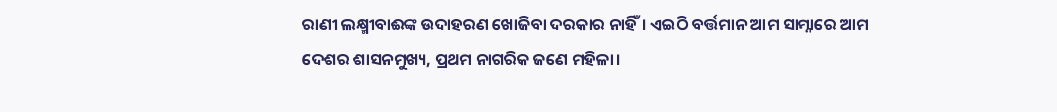ରାଣୀ ଲକ୍ଷ୍ମୀବାଈଙ୍କ ଉଦାହରଣ ଖୋଜିବା ଦରକାର ନାହିଁ। ଏଇଠି ବର୍ତ୍ତମାନ ଆମ ସାମ୍ନାରେ ଆମ ଦେଶର ଶାସନମୁଖ୍ୟ, ପ୍ରଥମ ନାଗରିକ ଜଣେ ମହିଳା।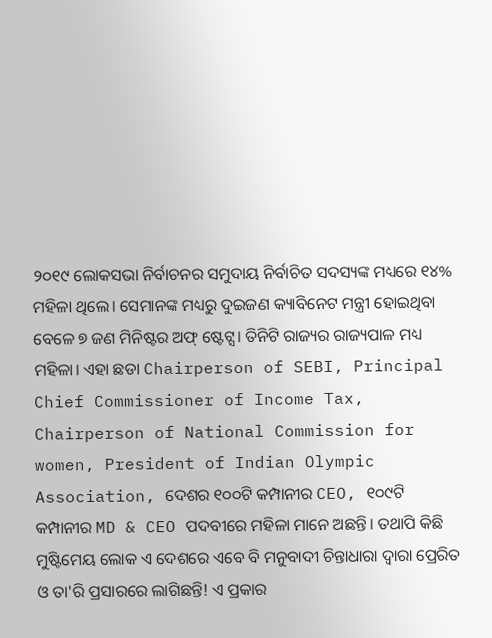୨୦୧୯ ଲୋକସଭା ନିର୍ବାଚନର ସମୁଦାୟ ନିର୍ବାଚିତ ସଦସ୍ୟଙ୍କ ମଧ୍ୟରେ ୧୪% ମହିଳା ଥିଲେ। ସେମାନଙ୍କ ମଧ୍ୟରୁ ଦୁଇଜଣ କ୍ୟାବିନେଟ ମନ୍ତ୍ରୀ ହୋଇଥିବା ବେଳେ ୭ ଜଣ ମିନିଷ୍ଟର ଅଫ୍ ଷ୍ଟେଟ୍ସ। ତିନିଟି ରାଜ୍ୟର ରାଜ୍ୟପାଳ ମଧ୍ୟ ମହିଳା। ଏହା ଛଡା Chairperson of SEBI, Principal Chief Commissioner of Income Tax, Chairperson of National Commission for women, President of Indian Olympic Association, ଦେଶର ୧୦୦ଟି କମ୍ପାନୀର CEO, ୧୦୯ଟି କମ୍ପାନୀର MD & CEO ପଦବୀରେ ମହିଳା ମାନେ ଅଛନ୍ତି। ତଥାପି କିଛି ମୁଷ୍ଟିମେୟ ଲୋକ ଏ ଦେଶରେ ଏବେ ବି ମନୁବାଦୀ ଚିନ୍ତାଧାରା ଦ୍ବାରା ପ୍ରେରିତ ଓ ତା'ରି ପ୍ରସାରରେ ଲାଗିଛନ୍ତି! ଏ ପ୍ରକାର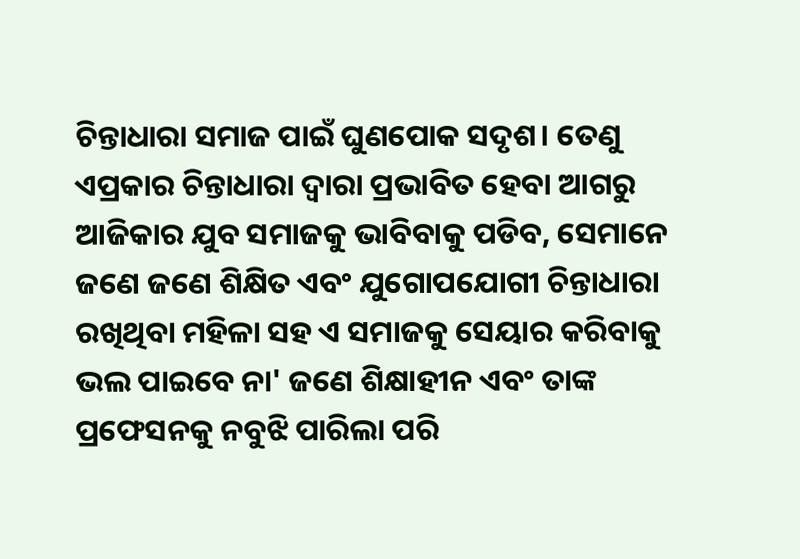ଚିନ୍ତାଧାରା ସମାଜ ପାଇଁ ଘୁଣପୋକ ସଦୃଶ। ତେଣୁ ଏପ୍ରକାର ଚିନ୍ତାଧାରା ଦ୍ବାରା ପ୍ରଭାବିତ ହେବା ଆଗରୁ ଆଜିକାର ଯୁବ ସମାଜକୁ ଭାବିବାକୁ ପଡିବ, ସେମାନେ ଜଣେ ଜଣେ ଶିକ୍ଷିତ ଏବଂ ଯୁଗୋପଯୋଗୀ ଚିନ୍ତାଧାରା ରଖିଥିବା ମହିଳା ସହ ଏ ସମାଜକୁ ସେୟାର କରିବାକୁ ଭଲ ପାଇବେ ନା' ଜଣେ ଶିକ୍ଷାହୀନ ଏବଂ ତାଙ୍କ ପ୍ରଫେସନକୁ ନବୁଝି ପାରିଲା ପରି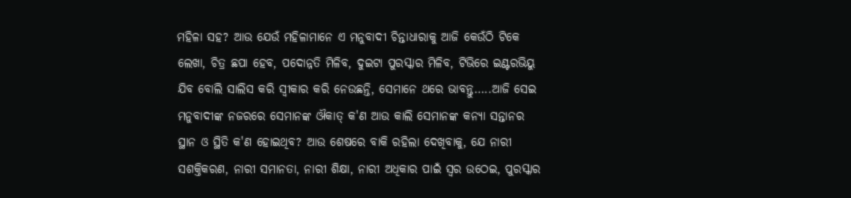ମହିଳା ସହ? ଆଉ ଯେଉଁ ମହିଳାମାନେ ଏ ମନୁବାଦୀ ଚିନ୍ତାଧାରାକୁ ଆଜି କେଉଁଠି ଟିକେ ଲେଖା, ଚିତ୍ର ଛପା ହେବ, ପଦୋନ୍ନତି ମିଳିବ, ଦୁଇଟା ପୁରସ୍କାର ମିଳିବ, ଟିଭିରେ ଇଣ୍ଟରଭିୟୁ ଯିବ ବୋଲି ସାଲିସ କରି ସ୍ବୀକାର କରି ନେଉଛନ୍ତି, ସେମାନେ ଥରେ ଭାବନ୍ତୁ…..ଆଜି ସେଇ ମନୁବାଦୀଙ୍କ ନଜରରେ ସେମାନଙ୍କ ଔକାତ୍ କ'ଣ ଆଉ କାଲି ସେମାନଙ୍କ କନ୍ୟା ସନ୍ତାନର ସ୍ଥାନ ଓ ସ୍ଥିତି କ'ଣ ହୋଇଥିବ? ଆଉ ଶେଷରେ ବାକି ରହିଲା ଦେଖିବାକୁ, ଯେ ନାରୀ ସଶକ୍ତିକରଣ, ନାରୀ ସମାନତା, ନାରୀ ଶିକ୍ଷା, ନାରୀ ଅଧିକାର ପାଇଁ ସ୍ବର ଉଠେଇ, ପୁରସ୍କାର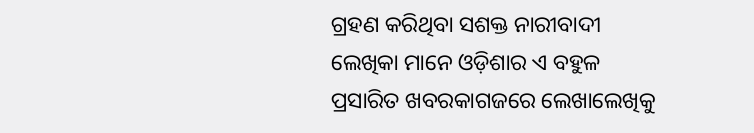ଗ୍ରହଣ କରିଥିବା ସଶକ୍ତ ନାରୀବାଦୀ ଲେଖିକା ମାନେ ଓଡ଼ିଶାର ଏ ବହୁଳ ପ୍ରସାରିତ ଖବରକାଗଜରେ ଲେଖାଲେଖିକୁ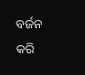ବର୍ଜନ କରି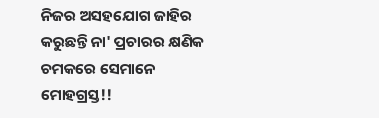ନିଜର ଅସହଯୋଗ ଜାହିର କରୁଛନ୍ତି ନା' ପ୍ରଚାରର କ୍ଷଣିକ ଚମକରେ ସେମାନେ ମୋହଗ୍ରସ୍ତ!!